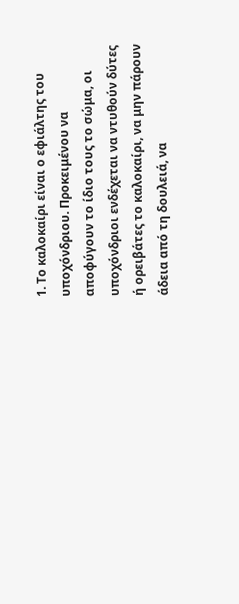1. Το καλοκαίρι είναι ο εφιάλτης του υποχόνδριου. Προκειμένου να αποφύγουν το ίδιο τους το σώμα, οι υποχόνδριοι ενδέχεται να ντυθούν δύτες ή ορειβάτες το καλοκαίρι, να μην πάρουν άδεια από τη δουλειά, να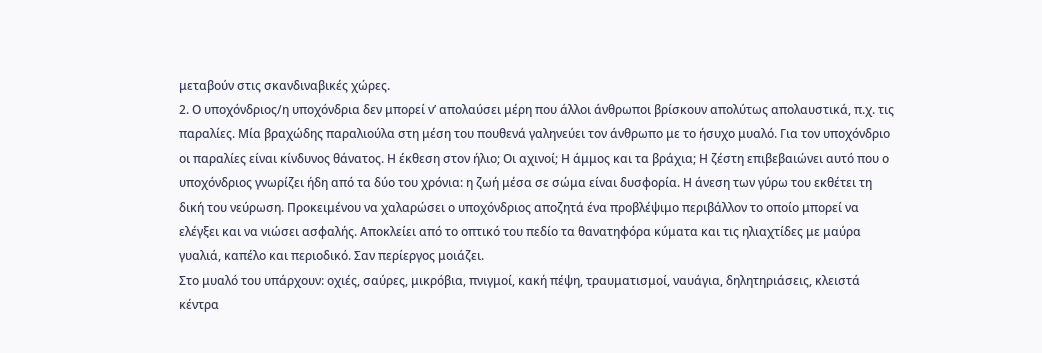μεταβούν στις σκανδιναβικές χώρες.
2. Ο υποχόνδριος/η υποχόνδρια δεν μπορεί ν’ απολαύσει μέρη που άλλοι άνθρωποι βρίσκουν απολύτως απολαυστικά, π.χ. τις παραλίες. Μία βραχώδης παραλιούλα στη μέση του πουθενά γαληνεύει τον άνθρωπο με το ήσυχο μυαλό. Για τον υποχόνδριο οι παραλίες είναι κίνδυνος θάνατος. Η έκθεση στον ήλιο; Οι αχινοί; Η άμμος και τα βράχια; Η ζέστη επιβεβαιώνει αυτό που ο υποχόνδριος γνωρίζει ήδη από τα δύο του χρόνια: η ζωή μέσα σε σώμα είναι δυσφορία. Η άνεση των γύρω του εκθέτει τη δική του νεύρωση. Προκειμένου να χαλαρώσει ο υποχόνδριος αποζητά ένα προβλέψιμο περιβάλλον το οποίο μπορεί να ελέγξει και να νιώσει ασφαλής. Αποκλείει από το οπτικό του πεδίο τα θανατηφόρα κύματα και τις ηλιαχτίδες με μαύρα γυαλιά, καπέλο και περιοδικό. Σαν περίεργος μοιάζει.
Στο μυαλό του υπάρχουν: οχιές, σαύρες, μικρόβια, πνιγμοί, κακή πέψη, τραυματισμοί, ναυάγια, δηλητηριάσεις, κλειστά κέντρα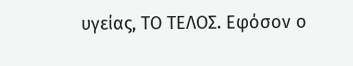υγείας, ΤΟ ΤΕΛΟΣ. Εφόσον ο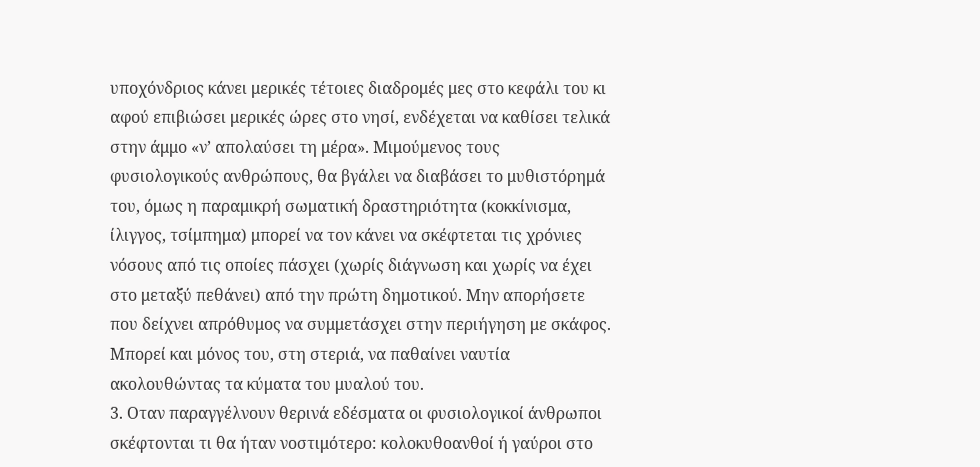υποχόνδριος κάνει μερικές τέτοιες διαδρομές μες στο κεφάλι του κι αφού επιβιώσει μερικές ώρες στο νησί, ενδέχεται να καθίσει τελικά στην άμμο «ν’ απολαύσει τη μέρα». Μιμούμενος τους φυσιολογικούς ανθρώπους, θα βγάλει να διαβάσει το μυθιστόρημά του, όμως η παραμικρή σωματική δραστηριότητα (κοκκίνισμα, ίλιγγος, τσίμπημα) μπορεί να τον κάνει να σκέφτεται τις χρόνιες νόσους από τις οποίες πάσχει (χωρίς διάγνωση και χωρίς να έχει στο μεταξύ πεθάνει) από την πρώτη δημοτικού. Μην απορήσετε που δείχνει απρόθυμος να συμμετάσχει στην περιήγηση με σκάφος. Μπορεί και μόνος του, στη στεριά, να παθαίνει ναυτία ακολουθώντας τα κύματα του μυαλού του.
3. Οταν παραγγέλνουν θερινά εδέσματα οι φυσιολογικοί άνθρωποι σκέφτονται τι θα ήταν νοστιμότερο: κολοκυθοανθοί ή γαύροι στο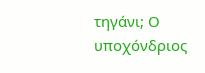τηγάνι; Ο υποχόνδριος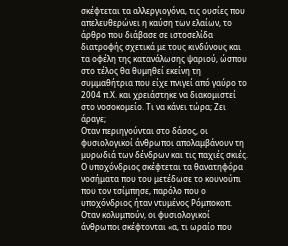σκέφτεται τα αλλεργιογόνα, τις ουσίες που απελευθερώνει η καύση των ελαίων, το άρθρο που διάβασε σε ιστοσελίδα διατροφής σχετικά με τους κινδύνους και τα οφέλη της κατανάλωσης ψαριού, ώσπου στο τέλος θα θυμηθεί εκείνη τη συμμαθήτρια που είχε πνιγεί από γαύρο το 2004 π.Χ. και χρειάστηκε να διακομιστεί στο νοσοκομείο. Τι να κάνει τώρα; Ζει άραγε;
Οταν περιηγούνται στο δάσος, οι φυσιολογικοί άνθρωποι απολαμβάνουν τη μυρωδιά των δένδρων και τις παχιές σκιές. Ο υποχόνδριος σκέφτεται τα θανατηφόρα νοσήματα που του μετέδωσε το κουνούπι που τον τσίμπησε, παρόλο που ο υποχόνδριος ήταν ντυμένος Ρόμποκοπ. Οταν κολυμπούν, οι φυσιολογικοί άνθρωποι σκέφτονται «α, τι ωραίο που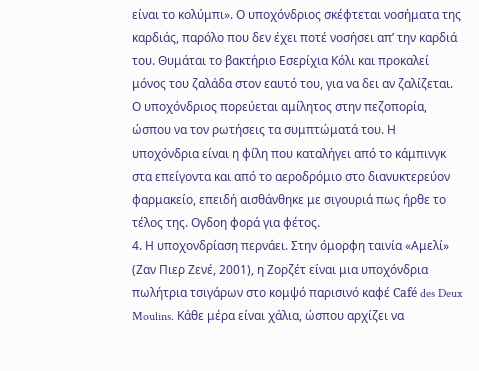είναι το κολύμπι». Ο υποχόνδριος σκέφτεται νοσήματα της καρδιάς, παρόλο που δεν έχει ποτέ νοσήσει απ’ την καρδιά του. Θυμάται το βακτήριο Εσερίχια Κόλι και προκαλεί μόνος του ζαλάδα στον εαυτό του, για να δει αν ζαλίζεται. Ο υποχόνδριος πορεύεται αμίλητος στην πεζοπορία, ώσπου να τον ρωτήσεις τα συμπτώματά του. Η υποχόνδρια είναι η φίλη που καταλήγει από το κάμπινγκ στα επείγοντα και από το αεροδρόμιο στο διανυκτερεύον φαρμακείο, επειδή αισθάνθηκε με σιγουριά πως ήρθε το τέλος της. Ογδοη φορά για φέτος.
4. Η υποχονδρίαση περνάει. Στην όμορφη ταινία «Αμελί» (Ζαν Πιερ Ζενέ, 2001), η Ζορζέτ είναι μια υποχόνδρια πωλήτρια τσιγάρων στο κομψό παρισινό καφέ Café des Deux Moulins. Κάθε μέρα είναι χάλια, ώσπου αρχίζει να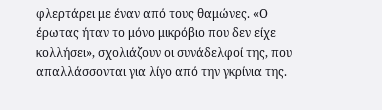φλερτάρει με έναν από τους θαμώνες. «Ο έρωτας ήταν το μόνο μικρόβιο που δεν είχε κολλήσει», σχολιάζουν οι συνάδελφοί της, που απαλλάσσονται για λίγο από την γκρίνια της.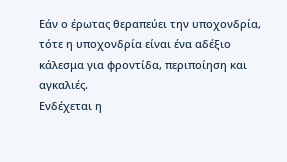Εάν ο έρωτας θεραπεύει την υποχονδρία, τότε η υποχονδρία είναι ένα αδέξιο κάλεσμα για φροντίδα, περιποίηση και αγκαλιές.
Ενδέχεται η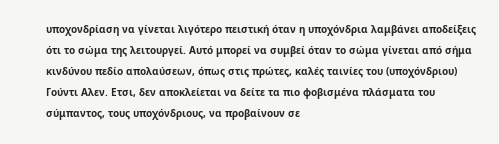υποχονδρίαση να γίνεται λιγότερο πειστική όταν η υποχόνδρια λαμβάνει αποδείξεις ότι το σώμα της λειτουργεί. Αυτό μπορεί να συμβεί όταν το σώμα γίνεται από σήμα κινδύνου πεδίο απολαύσεων, όπως στις πρώτες, καλές ταινίες του (υποχόνδριου) Γούντι Αλεν. Ετσι, δεν αποκλείεται να δείτε τα πιο φοβισμένα πλάσματα του σύμπαντος, τους υποχόνδριους, να προβαίνουν σε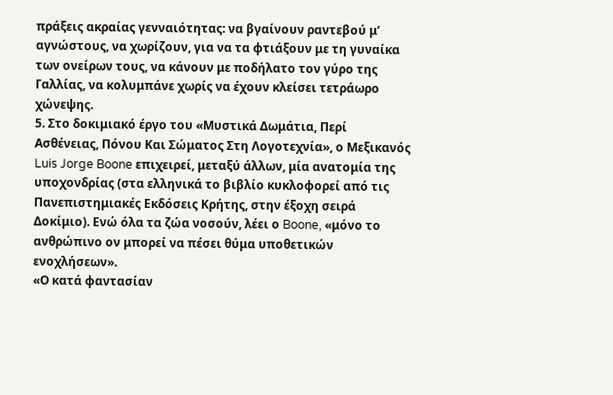πράξεις ακραίας γενναιότητας: να βγαίνουν ραντεβού μ’ αγνώστους, να χωρίζουν, για να τα φτιάξουν με τη γυναίκα των ονείρων τους, να κάνουν με ποδήλατο τον γύρο της Γαλλίας, να κολυμπάνε χωρίς να έχουν κλείσει τετράωρο χώνεψης.
5. Στο δοκιμιακό έργο του «Μυστικά Δωμάτια, Περί Ασθένειας, Πόνου Και Σώματος Στη Λογοτεχνία», ο Μεξικανός Luis Jorge Boone επιχειρεί, μεταξύ άλλων, μία ανατομία της υποχονδρίας (στα ελληνικά το βιβλίο κυκλοφορεί από τις Πανεπιστημιακές Εκδόσεις Κρήτης, στην έξοχη σειρά Δοκίμιο). Ενώ όλα τα ζώα νοσούν, λέει ο Boone, «μόνο το ανθρώπινο ον μπορεί να πέσει θύμα υποθετικών ενοχλήσεων».
«Ο κατά φαντασίαν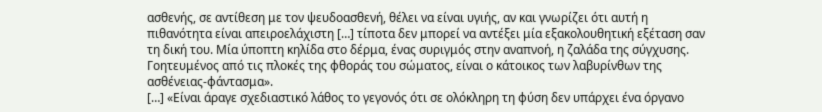ασθενής, σε αντίθεση με τον ψευδοασθενή, θέλει να είναι υγιής, αν και γνωρίζει ότι αυτή η πιθανότητα είναι απειροελάχιστη […] τίποτα δεν μπορεί να αντέξει μία εξακολουθητική εξέταση σαν τη δική του. Μία ύποπτη κηλίδα στο δέρμα, ένας συριγμός στην αναπνοή, η ζαλάδα της σύγχυσης. Γοητευμένος από τις πλοκές της φθοράς του σώματος, είναι ο κάτοικος των λαβυρίνθων της ασθένειας-φάντασμα».
[…] «Είναι άραγε σχεδιαστικό λάθος το γεγονός ότι σε ολόκληρη τη φύση δεν υπάρχει ένα όργανο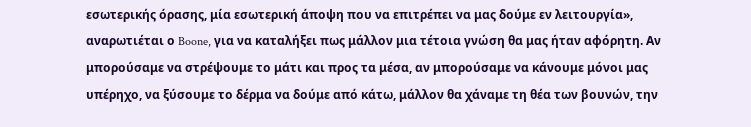εσωτερικής όρασης, μία εσωτερική άποψη που να επιτρέπει να μας δούμε εν λειτουργία», αναρωτιέται ο Boone, για να καταλήξει πως μάλλον μια τέτοια γνώση θα μας ήταν αφόρητη. Αν μπορούσαμε να στρέψουμε το μάτι και προς τα μέσα, αν μπορούσαμε να κάνουμε μόνοι μας υπέρηχο, να ξύσουμε το δέρμα να δούμε από κάτω, μάλλον θα χάναμε τη θέα των βουνών, την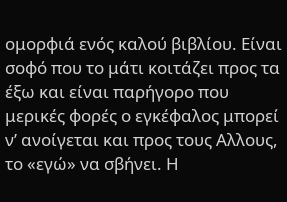ομορφιά ενός καλού βιβλίου. Είναι σοφό που το μάτι κοιτάζει προς τα έξω και είναι παρήγορο που μερικές φορές ο εγκέφαλος μπορεί ν’ ανοίγεται και προς τους Αλλους, το «εγώ» να σβήνει. Η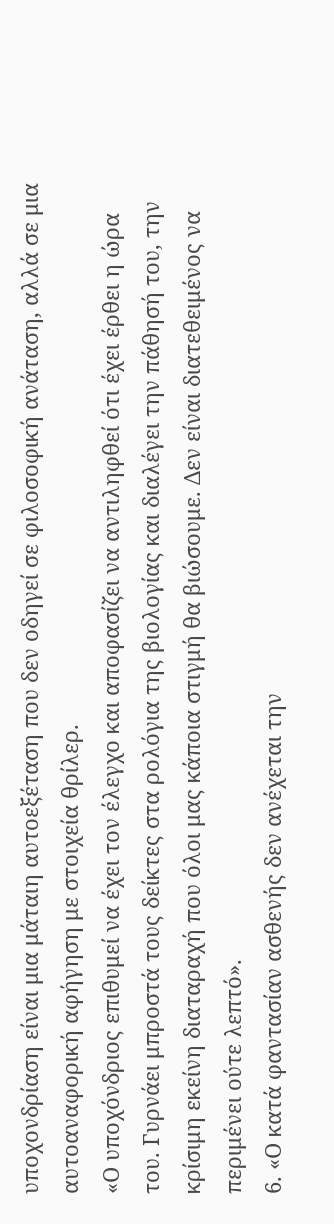υποχονδρίαση είναι μια μάταιη αυτοεξέταση που δεν οδηγεί σε φιλοσοφική ανάταση, αλλά σε μια αυτοαναφορική αφήγηση με στοιχεία θρίλερ.
«Ο υποχόνδριος επιθυμεί να έχει τον έλεγχο και αποφασίζει να αντιληφθεί ότι έχει έρθει η ώρα του. Γυρνάει μπροστά τους δείκτες στα ρολόγια της βιολογίας και διαλέγει την πάθησή του, την κρίσιμη εκείνη διαταραχή που όλοι μας κάποια στιγμή θα βιώσουμε. Δεν είναι διατεθειμένος να περιμένει ούτε λεπτό».
6. «Ο κατά φαντασίαν ασθενής δεν ανέχεται την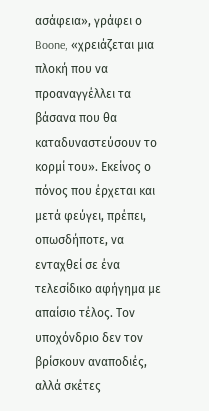ασάφεια», γράφει ο Boone, «χρειάζεται μια πλοκή που να προαναγγέλλει τα βάσανα που θα καταδυναστεύσουν το κορμί του». Εκείνος ο πόνος που έρχεται και μετά φεύγει, πρέπει, οπωσδήποτε, να ενταχθεί σε ένα τελεσίδικο αφήγημα με απαίσιο τέλος. Τον υποχόνδριο δεν τον βρίσκουν αναποδιές, αλλά σκέτες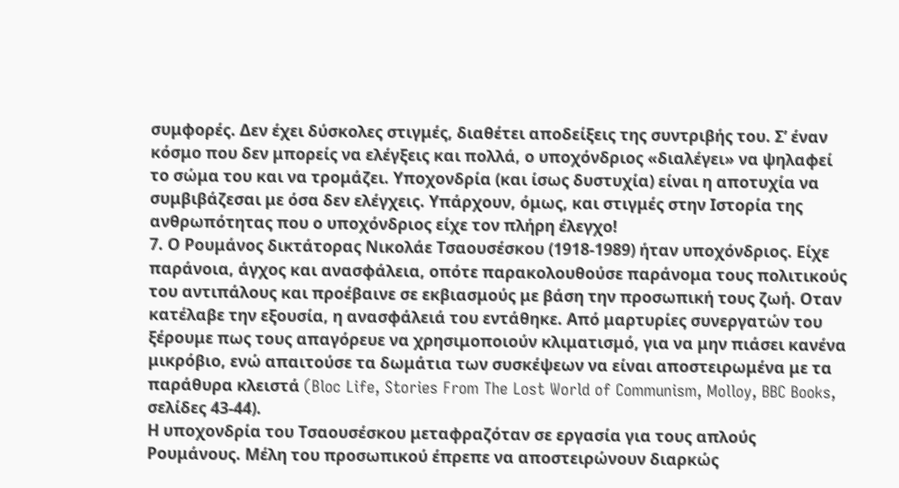συμφορές. Δεν έχει δύσκολες στιγμές, διαθέτει αποδείξεις της συντριβής του. Σ’ έναν κόσμο που δεν μπορείς να ελέγξεις και πολλά, ο υποχόνδριος «διαλέγει» να ψηλαφεί το σώμα του και να τρομάζει. Υποχονδρία (και ίσως δυστυχία) είναι η αποτυχία να συμβιβάζεσαι με όσα δεν ελέγχεις. Υπάρχουν, όμως, και στιγμές στην Ιστορία της ανθρωπότητας που ο υποχόνδριος είχε τον πλήρη έλεγχο!
7. Ο Ρουμάνος δικτάτορας Νικολάε Τσαουσέσκου (1918-1989) ήταν υποχόνδριος. Είχε παράνοια, άγχος και ανασφάλεια, οπότε παρακολουθούσε παράνομα τους πολιτικούς του αντιπάλους και προέβαινε σε εκβιασμούς με βάση την προσωπική τους ζωή. Οταν κατέλαβε την εξουσία, η ανασφάλειά του εντάθηκε. Από μαρτυρίες συνεργατών του ξέρουμε πως τους απαγόρευε να χρησιμοποιούν κλιματισμό, για να μην πιάσει κανένα μικρόβιο, ενώ απαιτούσε τα δωμάτια των συσκέψεων να είναι αποστειρωμένα με τα παράθυρα κλειστά (Bloc Life, Stories From The Lost World of Communism, Molloy, BBC Books, σελίδες 43-44).
Η υποχονδρία του Τσαουσέσκου μεταφραζόταν σε εργασία για τους απλούς Ρουμάνους. Μέλη του προσωπικού έπρεπε να αποστειρώνουν διαρκώς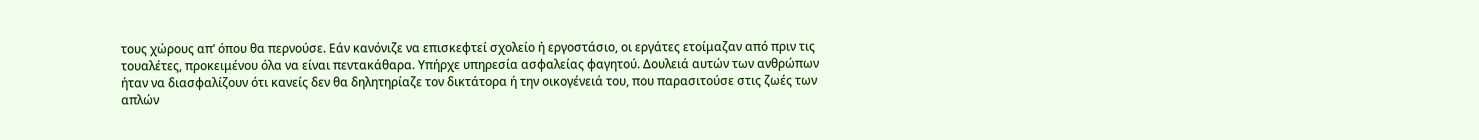τους χώρους απ’ όπου θα περνούσε. Εάν κανόνιζε να επισκεφτεί σχολείο ή εργοστάσιο, οι εργάτες ετοίμαζαν από πριν τις τουαλέτες, προκειμένου όλα να είναι πεντακάθαρα. Υπήρχε υπηρεσία ασφαλείας φαγητού. Δουλειά αυτών των ανθρώπων ήταν να διασφαλίζουν ότι κανείς δεν θα δηλητηρίαζε τον δικτάτορα ή την οικογένειά του, που παρασιτούσε στις ζωές των απλών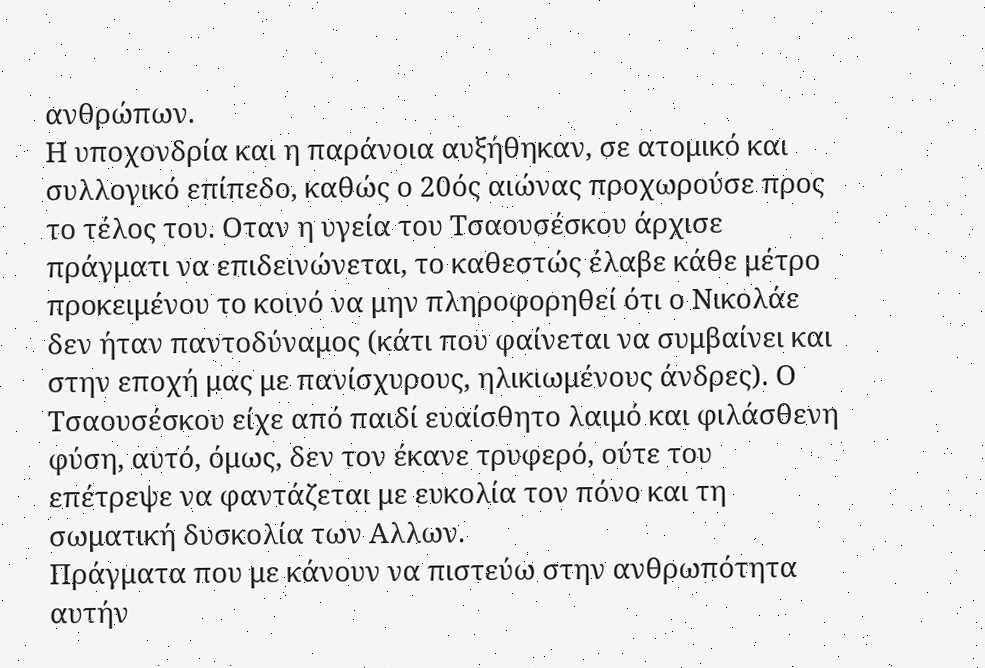ανθρώπων.
Η υποχονδρία και η παράνοια αυξήθηκαν, σε ατομικό και συλλογικό επίπεδο, καθώς ο 20ός αιώνας προχωρούσε προς το τέλος του. Οταν η υγεία του Τσαουσέσκου άρχισε πράγματι να επιδεινώνεται, το καθεστώς έλαβε κάθε μέτρο προκειμένου το κοινό να μην πληροφορηθεί ότι ο Νικολάε δεν ήταν παντοδύναμος (κάτι που φαίνεται να συμβαίνει και στην εποχή μας με πανίσχυρους, ηλικιωμένους άνδρες). Ο Τσαουσέσκου είχε από παιδί ευαίσθητο λαιμό και φιλάσθενη φύση, αυτό, όμως, δεν τον έκανε τρυφερό, ούτε του επέτρεψε να φαντάζεται με ευκολία τον πόνο και τη σωματική δυσκολία των Αλλων.
Πράγματα που με κάνουν να πιστεύω στην ανθρωπότητα αυτήν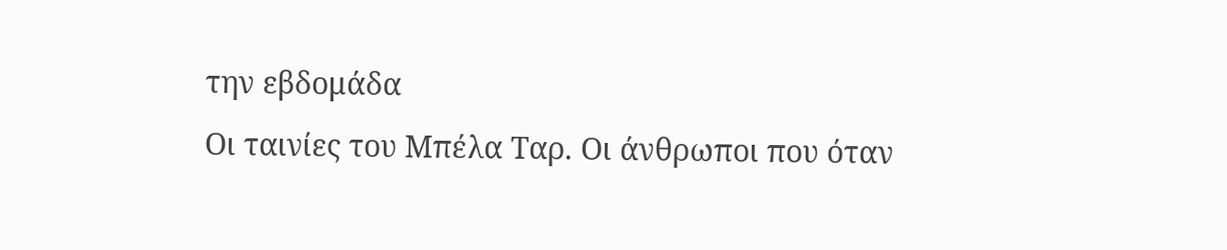την εβδομάδα
Οι ταινίες του Μπέλα Ταρ. Οι άνθρωποι που όταν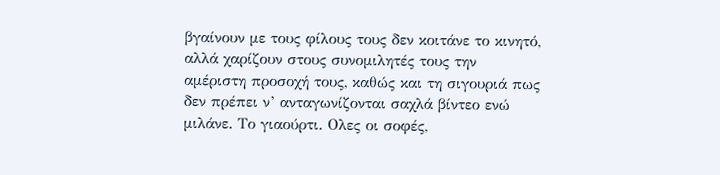βγαίνουν με τους φίλους τους δεν κοιτάνε το κινητό, αλλά χαρίζουν στους συνομιλητές τους την αμέριστη προσοχή τους, καθώς και τη σιγουριά πως δεν πρέπει ν’ ανταγωνίζονται σαχλά βίντεο ενώ μιλάνε. Το γιαούρτι. Ολες οι σοφές,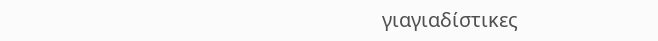γιαγιαδίστικες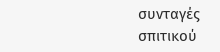συνταγές σπιτικού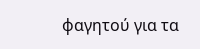φαγητού για τα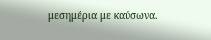μεσημέρια με καύσωνα.